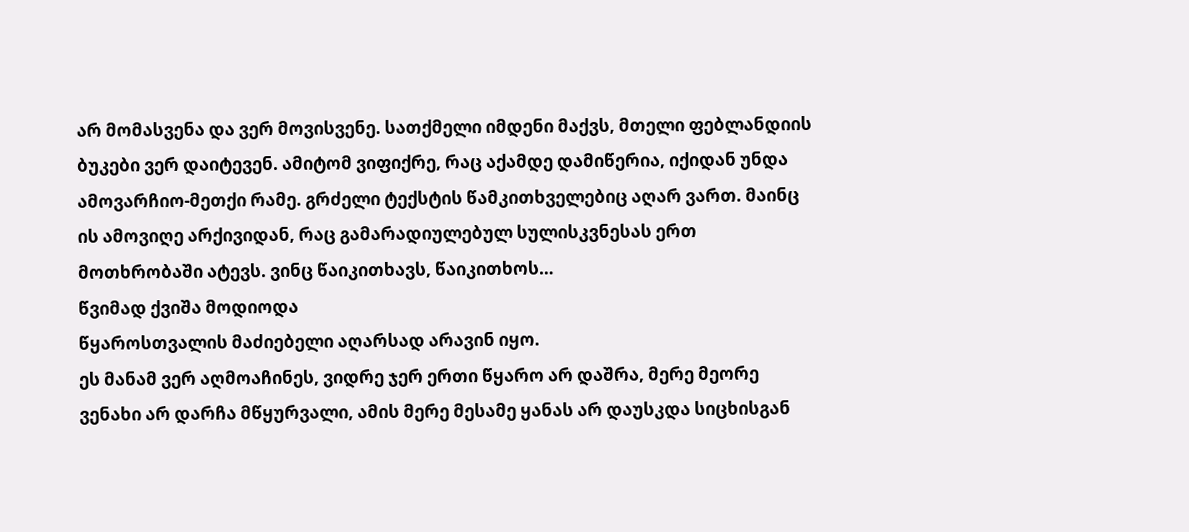არ მომასვენა და ვერ მოვისვენე. სათქმელი იმდენი მაქვს, მთელი ფებლანდიის ბუკები ვერ დაიტევენ. ამიტომ ვიფიქრე, რაც აქამდე დამიწერია, იქიდან უნდა ამოვარჩიო-მეთქი რამე. გრძელი ტექსტის წამკითხველებიც აღარ ვართ. მაინც ის ამოვიღე არქივიდან, რაც გამარადიულებულ სულისკვნესას ერთ მოთხრობაში ატევს. ვინც წაიკითხავს, წაიკითხოს…
წვიმად ქვიშა მოდიოდა
წყაროსთვალის მაძიებელი აღარსად არავინ იყო.
ეს მანამ ვერ აღმოაჩინეს, ვიდრე ჯერ ერთი წყარო არ დაშრა, მერე მეორე ვენახი არ დარჩა მწყურვალი, ამის მერე მესამე ყანას არ დაუსკდა სიცხისგან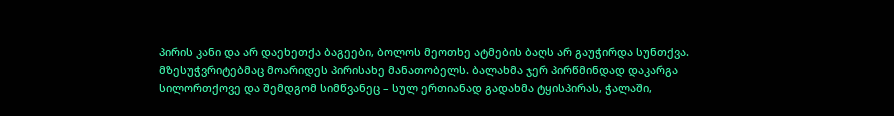პირის კანი და არ დაეხეთქა ბაგეები, ბოლოს მეოთხე ატმების ბაღს არ გაუჭირდა სუნთქვა.
მზესუჭვრიტებმაც მოარიდეს პირისახე მანათობელს. ბალახმა ჯერ პირწმინდად დაკარგა სილორთქოვე და შემდგომ სიმწვანეც – სულ ერთიანად გადახმა ტყისპირას, ჭალაში,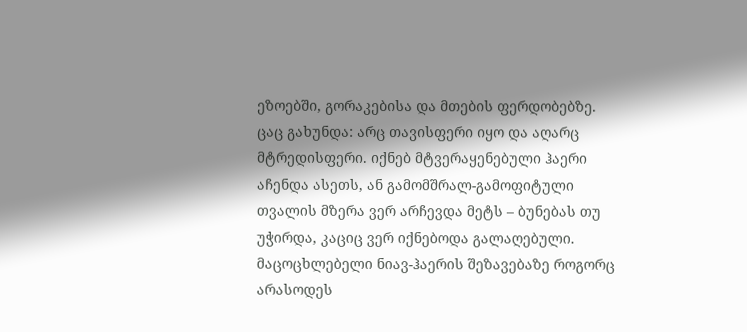ეზოებში, გორაკებისა და მთების ფერდობებზე.
ცაც გახუნდა: არც თავისფერი იყო და აღარც მტრედისფერი. იქნებ მტვერაყენებული ჰაერი აჩენდა ასეთს, ან გამომშრალ-გამოფიტული თვალის მზერა ვერ არჩევდა მეტს – ბუნებას თუ უჭირდა, კაციც ვერ იქნებოდა გალაღებული.
მაცოცხლებელი ნიავ-ჰაერის შეზავებაზე როგორც არასოდეს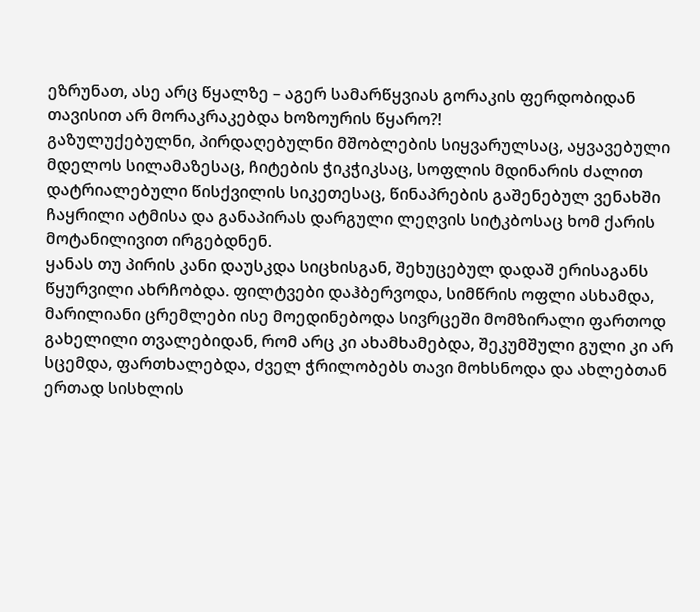ეზრუნათ, ასე არც წყალზე – აგერ სამარწყვიას გორაკის ფერდობიდან თავისით არ მორაკრაკებდა ხოზოურის წყარო?!
გაზულუქებულნი, პირდაღებულნი მშობლების სიყვარულსაც, აყვავებული მდელოს სილამაზესაც, ჩიტების ჭიკჭიკსაც, სოფლის მდინარის ძალით დატრიალებული წისქვილის სიკეთესაც, წინაპრების გაშენებულ ვენახში ჩაყრილი ატმისა და განაპირას დარგული ლეღვის სიტკბოსაც ხომ ქარის მოტანილივით ირგებდნენ.
ყანას თუ პირის კანი დაუსკდა სიცხისგან, შეხუცებულ დადაშ ერისაგანს წყურვილი ახრჩობდა. ფილტვები დაჰბერვოდა, სიმწრის ოფლი ასხამდა, მარილიანი ცრემლები ისე მოედინებოდა სივრცეში მომზირალი ფართოდ გახელილი თვალებიდან, რომ არც კი ახამხამებდა, შეკუმშული გული კი არ სცემდა, ფართხალებდა, ძველ ჭრილობებს თავი მოხსნოდა და ახლებთან ერთად სისხლის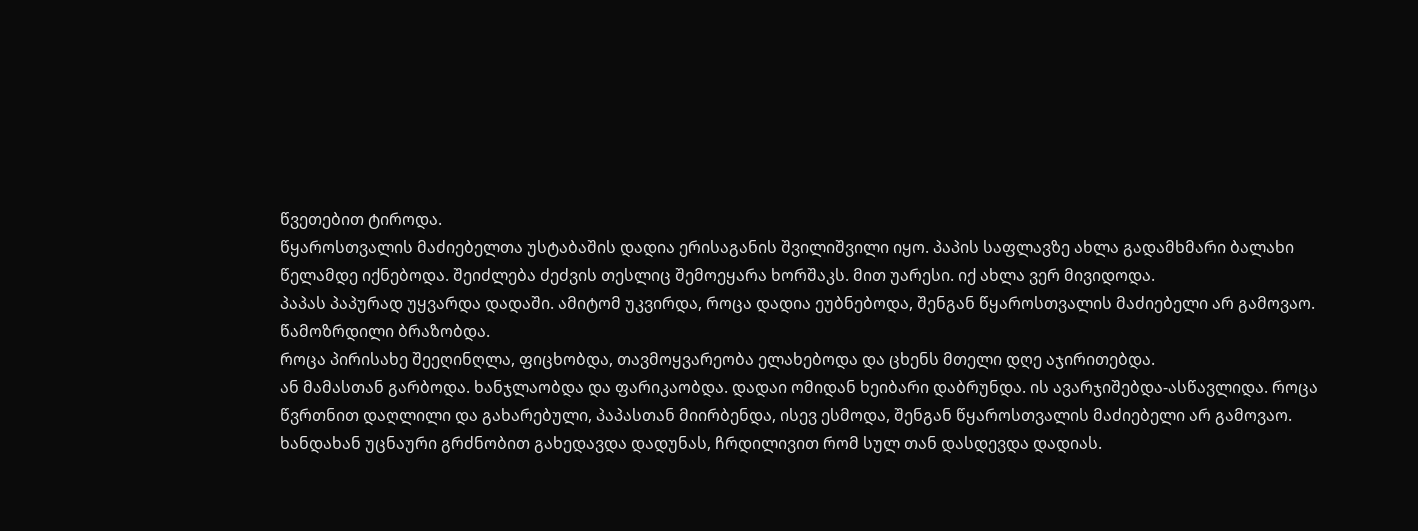წვეთებით ტიროდა.
წყაროსთვალის მაძიებელთა უსტაბაშის დადია ერისაგანის შვილიშვილი იყო. პაპის საფლავზე ახლა გადამხმარი ბალახი წელამდე იქნებოდა. შეიძლება ძეძვის თესლიც შემოეყარა ხორშაკს. მით უარესი. იქ ახლა ვერ მივიდოდა.
პაპას პაპურად უყვარდა დადაში. ამიტომ უკვირდა, როცა დადია ეუბნებოდა, შენგან წყაროსთვალის მაძიებელი არ გამოვაო.
წამოზრდილი ბრაზობდა.
როცა პირისახე შეეღინღლა, ფიცხობდა, თავმოყვარეობა ელახებოდა და ცხენს მთელი დღე აჯირითებდა.
ან მამასთან გარბოდა. ხანჯლაობდა და ფარიკაობდა. დადაი ომიდან ხეიბარი დაბრუნდა. ის ავარჯიშებდა-ასწავლიდა. როცა წვრთნით დაღლილი და გახარებული, პაპასთან მიირბენდა, ისევ ესმოდა, შენგან წყაროსთვალის მაძიებელი არ გამოვაო.
ხანდახან უცნაური გრძნობით გახედავდა დადუნას, ჩრდილივით რომ სულ თან დასდევდა დადიას.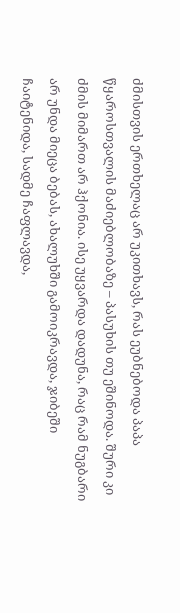ძმისთვის ერთხელაც არ უკითხავს, რას ეუბნებოდა პაპა წყაროსთვალის მაძიებლობაზე – პასუხის თუ ეშინოდა. შური კი ძმის მიმართ არ ჰქონია. ისე უყვარდა დადუნა, რაც რამ ნუგბარი არ უნდა მიეცა ბებას, ახალუხში გამოიკრავდა, ჯიბეში ჩაიტენიდა, სადმე ჩაფლავდა,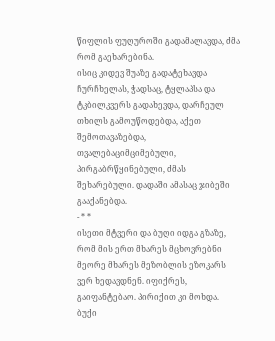წიფლის ფუღუროში გადამალავდა, ძმა რომ გაეხარებინა.
ისიც კიდევ შუაზე გადატეხავდა ჩურჩხელას, ჭადსაც, ტყლაპსა და ტკბილკვერს გადახევდა, დარჩეულ თხილს გამოუწოდებდა, აქეთ შემოთავაზებდა, თვალებაციმციმებული, პირგაბრწყინებული, ძმას შეხარებული. დადაში ამასაც ჯიბეში გააქანებდა.
- * *
ისეთი მტვერი და ბუღი იდგა გზაზე, რომ მის ერთ მხარეს მცხოვრებნი მეორე მხარეს მეზობლის ეზოკარს ვერ ხედავდნენ. იფიქრეს, გაიფანტებაო. პირიქით კი მოხდა. ბუქი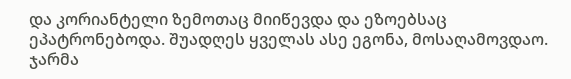და კორიანტელი ზემოთაც მიიწევდა და ეზოებსაც ეპატრონებოდა. შუადღეს ყველას ასე ეგონა, მოსაღამოვდაო.
ჯარმა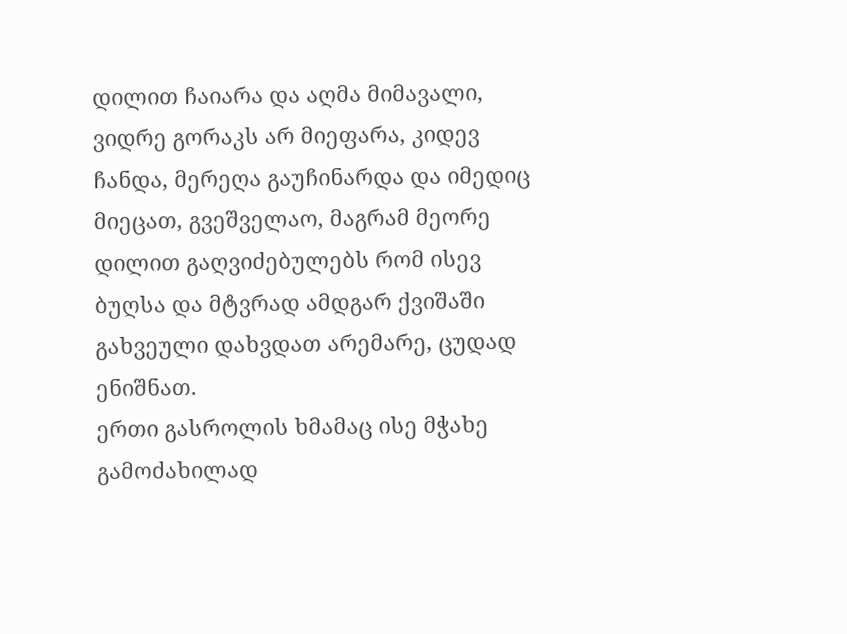დილით ჩაიარა და აღმა მიმავალი, ვიდრე გორაკს არ მიეფარა, კიდევ ჩანდა, მერეღა გაუჩინარდა და იმედიც მიეცათ, გვეშველაო, მაგრამ მეორე დილით გაღვიძებულებს რომ ისევ ბუღსა და მტვრად ამდგარ ქვიშაში გახვეული დახვდათ არემარე, ცუდად ენიშნათ.
ერთი გასროლის ხმამაც ისე მჭახე გამოძახილად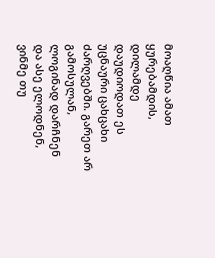მოაღწია ამათ ყურებამდის, დილამდე დაუდიოდათ ეს უცნაური ცახცახი ძარღვებში. გარეთ არ გამოსულან, ლოგინად დარჩნენ და ასე ელოდნენ, ვინმე თუ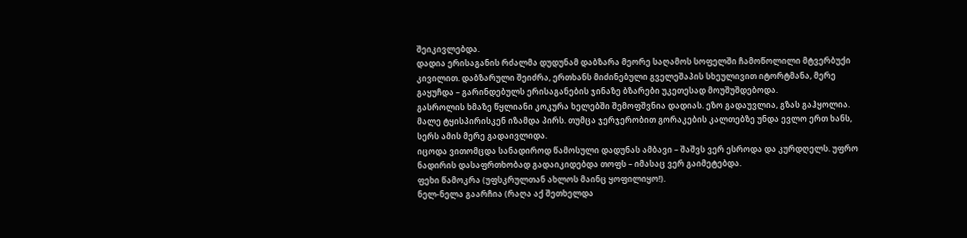შეიკივლებდა.
დადია ერისაგანის რძალმა დუდუნამ დაბზარა მეორე საღამოს სოფელში ჩამოწოლილი მტვერბუქი კივილით. დაბზარული შეიძრა, ერთხანს მიძინებული გველეშაპის სხეულივით იტორტმანა, მერე გაყუჩდა – გარინდებულს ერისაგანების ჯინაზე ბზარები უკეთესად მოუშუშდებოდა.
გასროლის ხმაზე წყლიანი კოკურა ხელებში შემოფშვნია დადიას. ეზო გადაუვლია, გზას გაჰყოლია. მალე ტყისპირისკენ იზამდა პირს. თუმცა ჯერჯერობით გორაკების კალთებზე უნდა ევლო ერთ ხანს, სერს ამის მერე გადაივლიდა.
იცოდა ვითომცდა სანადიროდ წამოსული დადუნას ამბავი – შაშვს ვერ ესროდა და კურდღელს. უფრო ნადირის დასაფრთხობად გადაიკიდებდა თოფს – იმასაც ვერ გაიმეტებდა.
ფეხი წამოკრა (უფსკრულთან ახლოს მაინც ყოფილიყო!).
ნელ-ნელა გაარჩია (რაღა აქ შეთხელდა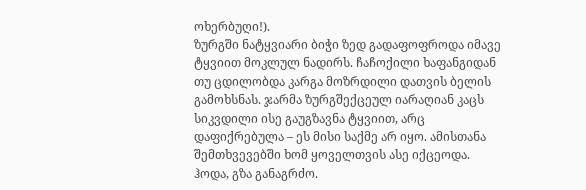ოხერბუღი!).
ზურგში ნატყვიარი ბიჭი ზედ გადაფოფროდა იმავე ტყვიით მოკლულ ნადირს. ჩაჩოქილი ხაფანგიდან თუ ცდილობდა კარგა მოზრდილი დათვის ბელის გამოხსნას. ჯარმა ზურგშექცეულ იარაღიან კაცს სიკვდილი ისე გაუგზავნა ტყვიით, არც დაფიქრებულა – ეს მისი საქმე არ იყო. ამისთანა შემთხვევებში ხომ ყოველთვის ასე იქცეოდა. ჰოდა, გზა განაგრძო.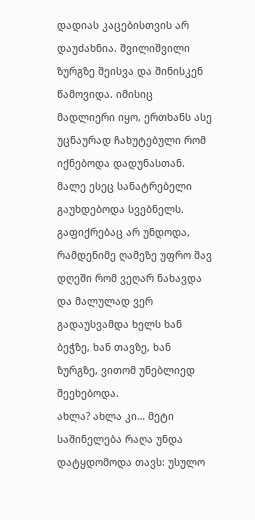დადიას კაცებისთვის არ დაუძახნია. შვილიშვილი ზურგზე შეისვა და შინისკენ წამოვიდა. იმისიც მადლიერი იყო, ერთხანს ასე უცნაურად ჩახუტებული რომ იქნებოდა დადუნასთან. მალე ესეც სანატრებელი გაუხდებოდა სვებნელს. გაფიქრებაც არ უნდოდა, რამდენიმე ღამეზე უფრო შავ დღეში რომ ვეღარ ნახავდა და მალულად ვერ გადაუსვამდა ხელს ხან ბეჭზე, ხან თავზე, ხან ზურგზე, ვითომ უნებლიედ შეეხებოდა.
ახლა? ახლა კი… მეტი საშინელება რაღა უნდა დატყდომოდა თავს: უსულო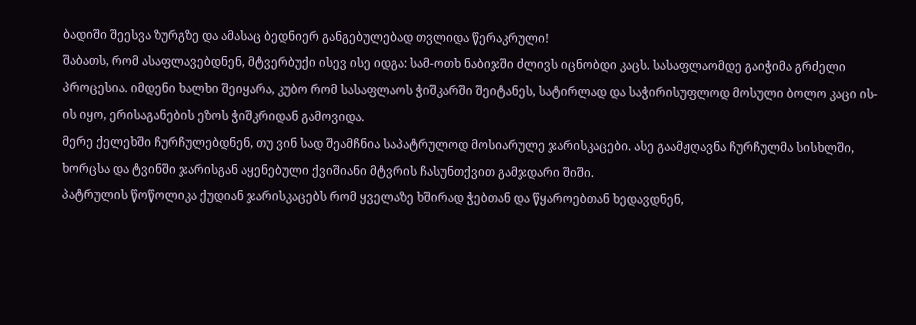ბადიში შეესვა ზურგზე და ამასაც ბედნიერ განგებულებად თვლიდა წერაკრული!
შაბათს, რომ ასაფლავებდნენ, მტვერბუქი ისევ ისე იდგა: სამ-ოთხ ნაბიჯში ძლივს იცნობდი კაცს. სასაფლაომდე გაიჭიმა გრძელი პროცესია. იმდენი ხალხი შეიყარა, კუბო რომ სასაფლაოს ჭიშკარში შეიტანეს, სატირლად და საჭირისუფლოდ მოსული ბოლო კაცი ის-ის იყო, ერისაგანების ეზოს ჭიშკრიდან გამოვიდა.
მერე ქელეხში ჩურჩულებდნენ, თუ ვინ სად შეამჩნია საპატრულოდ მოსიარულე ჯარისკაცები. ასე გაამჟღავნა ჩურჩულმა სისხლში, ხორცსა და ტვინში ჯარისგან აყენებული ქვიშიანი მტვრის ჩასუნთქვით გამჯდარი შიში.
პატრულის წოწოლიკა ქუდიან ჯარისკაცებს რომ ყველაზე ხშირად ჭებთან და წყაროებთან ხედავდნენ,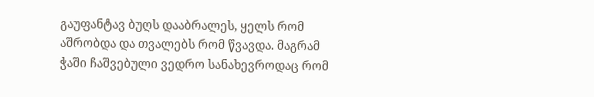გაუფანტავ ბუღს დააბრალეს, ყელს რომ აშრობდა და თვალებს რომ წვავდა. მაგრამ ჭაში ჩაშვებული ვედრო სანახევროდაც რომ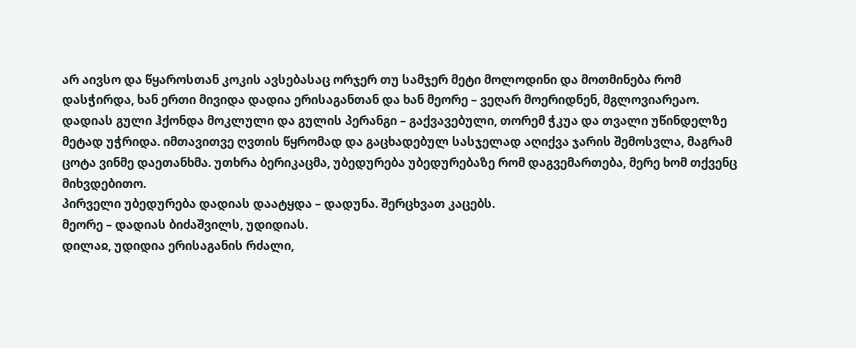არ აივსო და წყაროსთან კოკის ავსებასაც ორჯერ თუ სამჯერ მეტი მოლოდინი და მოთმინება რომ დასჭირდა, ხან ერთი მივიდა დადია ერისაგანთან და ხან მეორე – ვეღარ მოერიდნენ, მგლოვიარეაო.
დადიას გული ჰქონდა მოკლული და გულის პერანგი – გაქვავებული, თორემ ჭკუა და თვალი უწინდელზე მეტად უჭრიდა. იმთავითვე ღვთის წყრომად და გაცხადებულ სასჯელად აღიქვა ჯარის შემოსვლა, მაგრამ ცოტა ვინმე დაეთანხმა. უთხრა ბერიკაცმა, უბედურება უბედურებაზე რომ დაგვემართება, მერე ხომ თქვენც მიხვდებითო.
პირველი უბედურება დადიას დაატყდა – დადუნა. შერცხვათ კაცებს.
მეორე – დადიას ბიძაშვილს, უდიდიას.
დილაჲ, უდიდია ერისაგანის რძალი,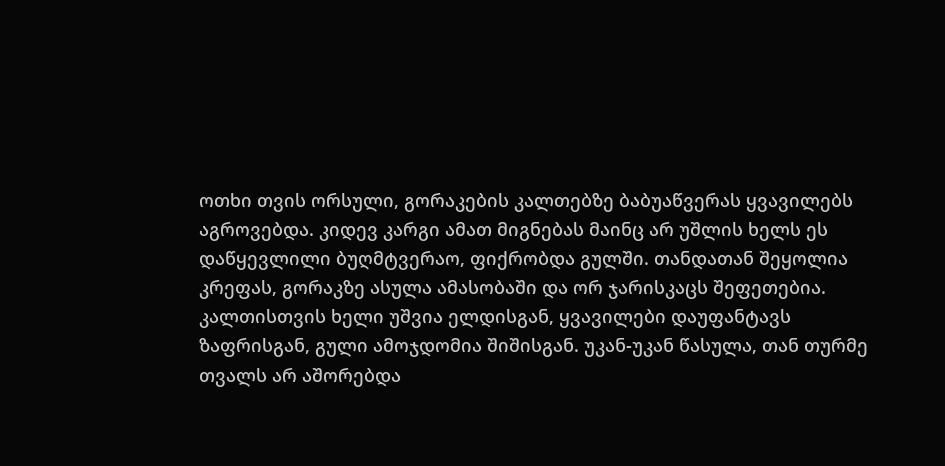ოთხი თვის ორსული, გორაკების კალთებზე ბაბუაწვერას ყვავილებს აგროვებდა. კიდევ კარგი ამათ მიგნებას მაინც არ უშლის ხელს ეს დაწყევლილი ბუღმტვერაო, ფიქრობდა გულში. თანდათან შეყოლია კრეფას, გორაკზე ასულა ამასობაში და ორ ჯარისკაცს შეფეთებია. კალთისთვის ხელი უშვია ელდისგან, ყვავილები დაუფანტავს ზაფრისგან, გული ამოჯდომია შიშისგან. უკან-უკან წასულა, თან თურმე თვალს არ აშორებდა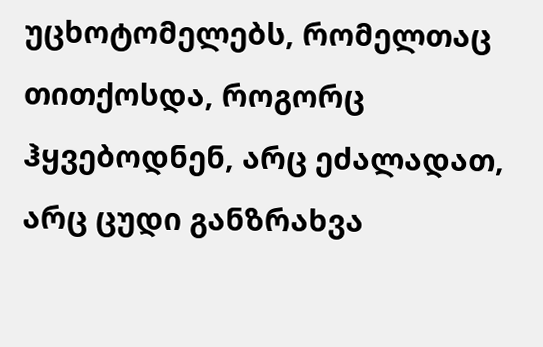უცხოტომელებს, რომელთაც თითქოსდა, როგორც ჰყვებოდნენ, არც ეძალადათ, არც ცუდი განზრახვა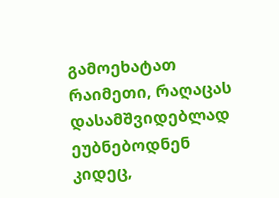გამოეხატათ რაიმეთი, რაღაცას დასამშვიდებლად ეუბნებოდნენ კიდეც,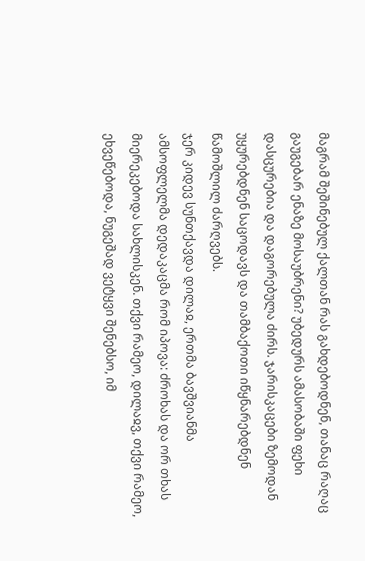მაგრამ შეშინებულ ქალთან რას გახდებოდნენ, თანაც რაღაც გაუგებარ ენაზე მოსაუბრენი? უბედურს ამასობაში ფეხი დასცურებია და დაგორებულა ძირს. ჯარისკაცები ზემოდან უყურებდნენ საცოდავს და თამბაქოთი იწყნარებდნენ წამოშლილ ძარღვებს.
ჯერ კიდევ სუნთქავდა დილაჲ, ერთმა ბავშვიანმა ამსოფლელმა დედაკაცმა რომ იპოვა: ძროხას და ორ თხას მიერეკებოდა სახლისკენ. თქვი რამეო, დილაჲვ, თქვი რამეო, ეხვეწებოდა, ნუგეშად ვეტყვი შენებსო, იმ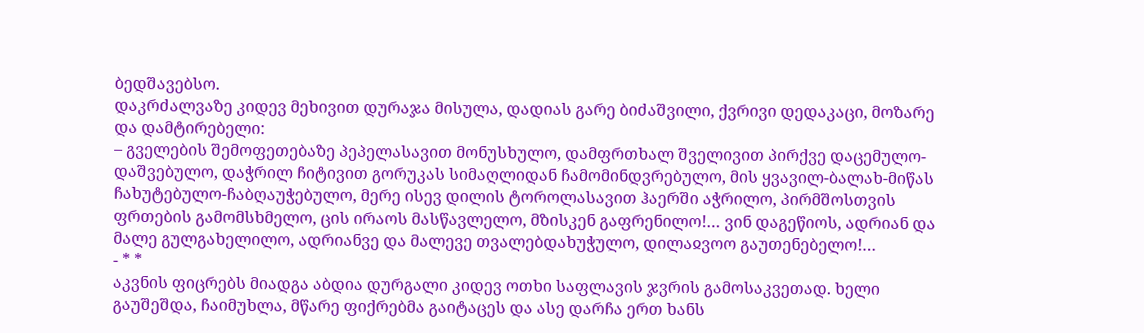ბედშავებსო.
დაკრძალვაზე კიდევ მეხივით დურაჯა მისულა, დადიას გარე ბიძაშვილი, ქვრივი დედაკაცი, მოზარე და დამტირებელი:
– გველების შემოფეთებაზე პეპელასავით მონუსხულო, დამფრთხალ შველივით პირქვე დაცემულო-დაშვებულო, დაჭრილ ჩიტივით გორუკას სიმაღლიდან ჩამომინდვრებულო, მის ყვავილ-ბალახ-მიწას ჩახუტებულო-ჩაბღაუჭებულო, მერე ისევ დილის ტოროლასავით ჰაერში აჭრილო, პირმშოსთვის ფრთების გამომსხმელო, ცის ირაოს მასწავლელო, მზისკენ გაფრენილო!… ვინ დაგეწიოს, ადრიან და მალე გულგახელილო, ადრიანვე და მალევე თვალებდახუჭულო, დილაჲვოო გაუთენებელო!…
- * *
აკვნის ფიცრებს მიადგა აბდია დურგალი კიდევ ოთხი საფლავის ჯვრის გამოსაკვეთად. ხელი გაუშეშდა, ჩაიმუხლა, მწარე ფიქრებმა გაიტაცეს და ასე დარჩა ერთ ხანს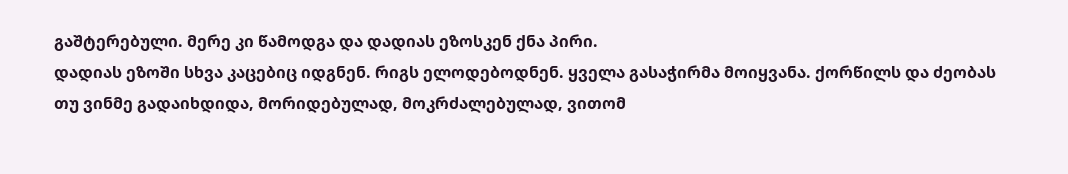გაშტერებული. მერე კი წამოდგა და დადიას ეზოსკენ ქნა პირი.
დადიას ეზოში სხვა კაცებიც იდგნენ. რიგს ელოდებოდნენ. ყველა გასაჭირმა მოიყვანა. ქორწილს და ძეობას თუ ვინმე გადაიხდიდა, მორიდებულად, მოკრძალებულად, ვითომ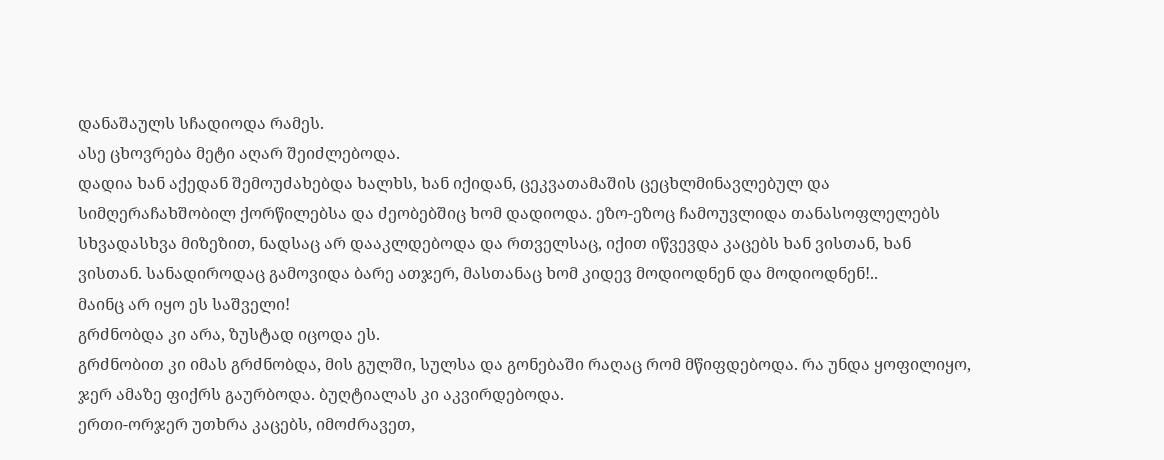დანაშაულს სჩადიოდა რამეს.
ასე ცხოვრება მეტი აღარ შეიძლებოდა.
დადია ხან აქედან შემოუძახებდა ხალხს, ხან იქიდან, ცეკვათამაშის ცეცხლმინავლებულ და სიმღერაჩახშობილ ქორწილებსა და ძეობებშიც ხომ დადიოდა. ეზო-ეზოც ჩამოუვლიდა თანასოფლელებს სხვადასხვა მიზეზით, ნადსაც არ დააკლდებოდა და რთველსაც, იქით იწვევდა კაცებს ხან ვისთან, ხან ვისთან. სანადიროდაც გამოვიდა ბარე ათჯერ, მასთანაც ხომ კიდევ მოდიოდნენ და მოდიოდნენ!..
მაინც არ იყო ეს საშველი!
გრძნობდა კი არა, ზუსტად იცოდა ეს.
გრძნობით კი იმას გრძნობდა, მის გულში, სულსა და გონებაში რაღაც რომ მწიფდებოდა. რა უნდა ყოფილიყო, ჯერ ამაზე ფიქრს გაურბოდა. ბუღტიალას კი აკვირდებოდა.
ერთი-ორჯერ უთხრა კაცებს, იმოძრავეთ,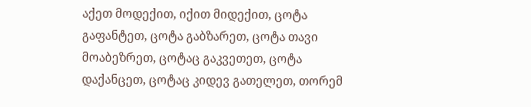აქეთ მოდექით, იქით მიდექით, ცოტა გაფანტეთ, ცოტა გაბზარეთ, ცოტა თავი მოაბეზრეთ, ცოტაც გაკვეთეთ, ცოტა დაქანცეთ, ცოტაც კიდევ გათელეთ, თორემ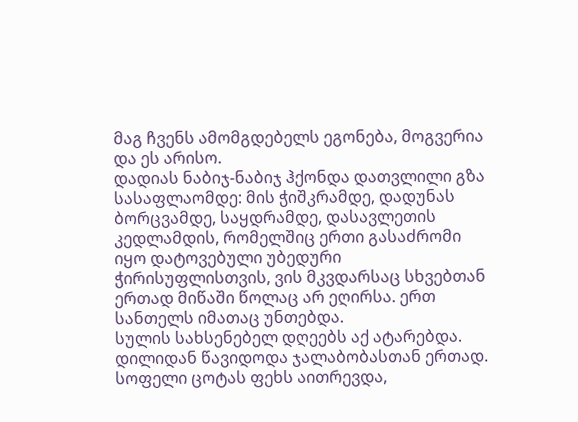მაგ ჩვენს ამომგდებელს ეგონება, მოგვერია და ეს არისო.
დადიას ნაბიჯ-ნაბიჯ ჰქონდა დათვლილი გზა სასაფლაომდე: მის ჭიშკრამდე, დადუნას ბორცვამდე, საყდრამდე, დასავლეთის კედლამდის, რომელშიც ერთი გასაძრომი იყო დატოვებული უბედური ჭირისუფლისთვის, ვის მკვდარსაც სხვებთან ერთად მიწაში წოლაც არ ეღირსა. ერთ სანთელს იმათაც უნთებდა.
სულის სახსენებელ დღეებს აქ ატარებდა. დილიდან წავიდოდა ჯალაბობასთან ერთად. სოფელი ცოტას ფეხს აითრევდა,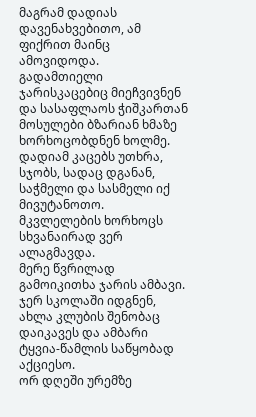მაგრამ დადიას დავენახვებითო, ამ ფიქრით მაინც ამოვიდოდა.
გადამთიელი ჯარისკაცებიც მიეჩვივნენ და სასაფლაოს ჭიშკართან მოსულები ბზარიან ხმაზე ხორხოცობდნენ ხოლმე. დადიამ კაცებს უთხრა, სჯობს, სადაც დგანან, საჭმელი და სასმელი იქ მივუტანოთო. მკვლელების ხორხოცს სხვანაირად ვერ ალაგმავდა.
მერე წვრილად გამოიკითხა ჯარის ამბავი. ჯერ სკოლაში იდგნენ, ახლა კლუბის შენობაც დაიკავეს და ამბარი ტყვია-წამლის საწყობად აქციესო.
ორ დღეში ურემზე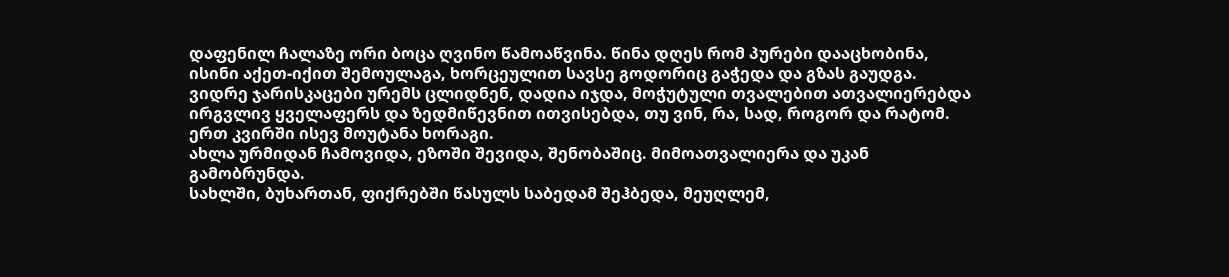დაფენილ ჩალაზე ორი ბოცა ღვინო წამოაწვინა. წინა დღეს რომ პურები დააცხობინა, ისინი აქეთ-იქით შემოულაგა, ხორცეულით სავსე გოდორიც გაჭედა და გზას გაუდგა.
ვიდრე ჯარისკაცები ურემს ცლიდნენ, დადია იჯდა, მოჭუტული თვალებით ათვალიერებდა ირგვლივ ყველაფერს და ზედმიწევნით ითვისებდა, თუ ვინ, რა, სად, როგორ და რატომ.
ერთ კვირში ისევ მოუტანა ხორაგი.
ახლა ურმიდან ჩამოვიდა, ეზოში შევიდა, შენობაშიც. მიმოათვალიერა და უკან გამობრუნდა.
სახლში, ბუხართან, ფიქრებში წასულს საბედამ შეჰბედა, მეუღლემ,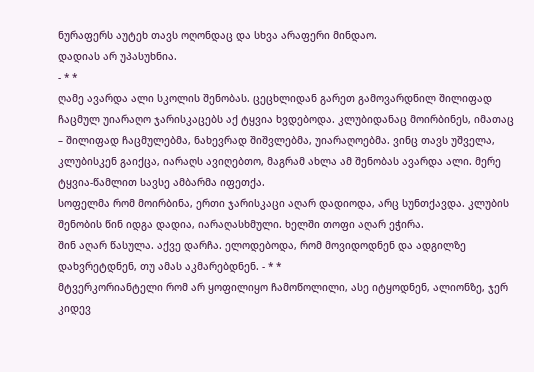ნურაფერს აუტეხ თავს ოღონდაც და სხვა არაფერი მინდაო.
დადიას არ უპასუხნია.
- * *
ღამე ავარდა ალი სკოლის შენობას. ცეცხლიდან გარეთ გამოვარდნილ შილიფად ჩაცმულ უიარაღო ჯარისკაცებს აქ ტყვია ხვდებოდა. კლუბიდანაც მოირბინეს, იმათაც – შილიფად ჩაცმულებმა, ნახევრად შიშვლებმა, უიარაღოებმა. ვინც თავს უშველა, კლუბისკენ გაიქცა, იარაღს ავიღებთო, მაგრამ ახლა ამ შენობას ავარდა ალი. მერე ტყვია-წამლით სავსე ამბარმა იფეთქა.
სოფელმა რომ მოირბინა, ერთი ჯარისკაცი აღარ დადიოდა, არც სუნთქავდა. კლუბის შენობის წინ იდგა დადია, იარაღასხმული. ხელში თოფი აღარ ეჭირა.
შინ აღარ წასულა. აქვე დარჩა. ელოდებოდა, რომ მოვიდოდნენ და ადგილზე დახვრეტდნენ, თუ ამას აკმარებდნენ. - * *
მტვერკორიანტელი რომ არ ყოფილიყო ჩამოწოლილი, ასე იტყოდნენ, ალიონზე, ჯერ კიდევ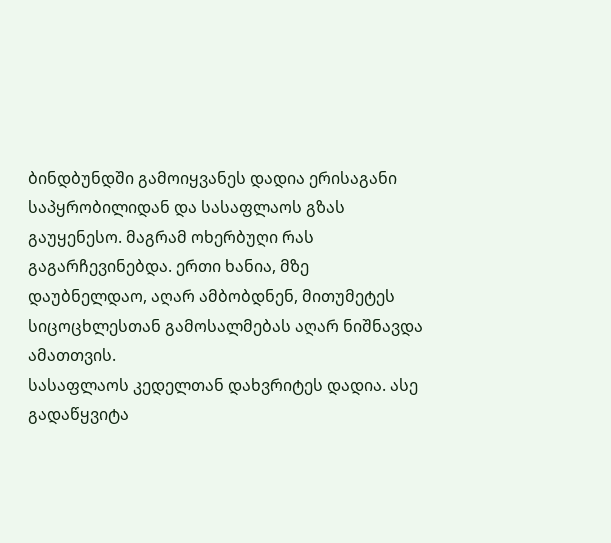ბინდბუნდში გამოიყვანეს დადია ერისაგანი საპყრობილიდან და სასაფლაოს გზას გაუყენესო. მაგრამ ოხერბუღი რას გაგარჩევინებდა. ერთი ხანია, მზე დაუბნელდაო, აღარ ამბობდნენ, მითუმეტეს სიცოცხლესთან გამოსალმებას აღარ ნიშნავდა ამათთვის.
სასაფლაოს კედელთან დახვრიტეს დადია. ასე გადაწყვიტა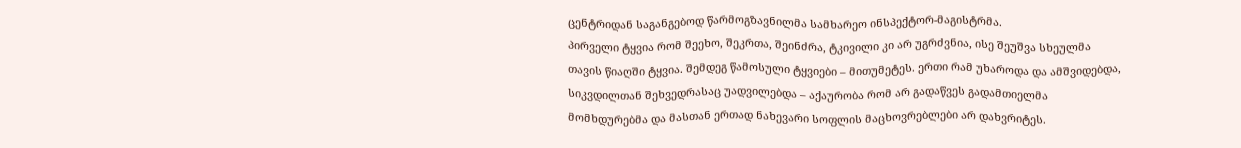ცენტრიდან საგანგებოდ წარმოგზავნილმა სამხარეო ინსპექტორ-მაგისტრმა.
პირველი ტყვია რომ შეეხო, შეკრთა, შეინძრა, ტკივილი კი არ უგრძვნია, ისე შეუშვა სხეულმა თავის წიაღში ტყვია. შემდეგ წამოსული ტყვიები – მითუმეტეს. ერთი რამ უხაროდა და ამშვიდებდა, სიკვდილთან შეხვედრასაც უადვილებდა – აქაურობა რომ არ გადაწვეს გადამთიელმა მომხდურებმა და მასთან ერთად ნახევარი სოფლის მაცხოვრებლები არ დახვრიტეს.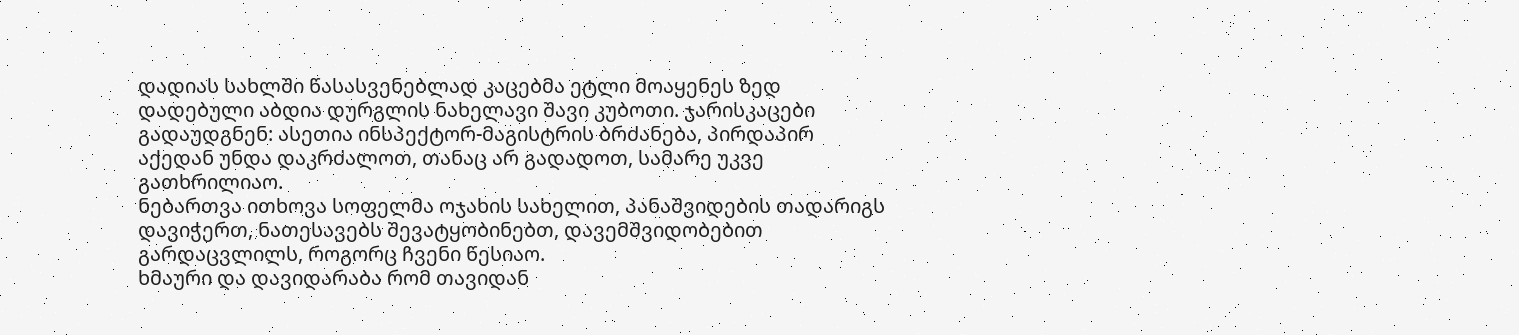დადიას სახლში წასასვენებლად კაცებმა ეტლი მოაყენეს ზედ დადებული აბდია დურგლის ნახელავი შავი კუბოთი. ჯარისკაცები გადაუდგნენ: ასეთია ინსპექტორ-მაგისტრის ბრძანება, პირდაპირ აქედან უნდა დაკრძალოთ, თანაც არ გადადოთ, სამარე უკვე გათხრილიაო.
ნებართვა ითხოვა სოფელმა ოჯახის სახელით, პანაშვიდების თადარიგს დავიჭერთ, ნათესავებს შევატყობინებთ, დავემშვიდობებით გარდაცვლილს, როგორც ჩვენი წესიაო.
ხმაური და დავიდარაბა რომ თავიდან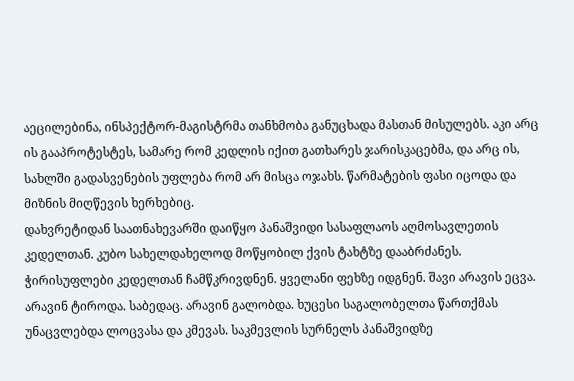აეცილებინა, ინსპექტორ-მაგისტრმა თანხმობა განუცხადა მასთან მისულებს. აკი არც ის გააპროტესტეს, სამარე რომ კედლის იქით გათხარეს ჯარისკაცებმა, და არც ის, სახლში გადასვენების უფლება რომ არ მისცა ოჯახს. წარმატების ფასი იცოდა და მიზნის მიღწევის ხერხებიც.
დახვრეტიდან საათნახევარში დაიწყო პანაშვიდი სასაფლაოს აღმოსავლეთის კედელთან. კუბო სახელდახელოდ მოწყობილ ქვის ტახტზე დააბრძანეს. ჭირისუფლები კედელთან ჩამწკრივდნენ. ყველანი ფეხზე იდგნენ. შავი არავის ეცვა. არავინ ტიროდა. საბედაც. არავინ გალობდა. ხუცესი საგალობელთა წართქმას უნაცვლებდა ლოცვასა და კმევას. საკმევლის სურნელს პანაშვიდზე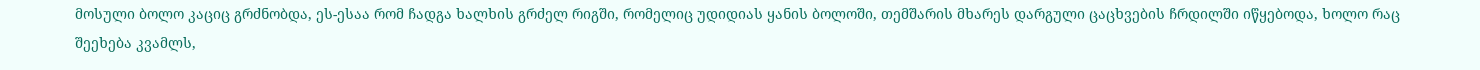მოსული ბოლო კაციც გრძნობდა, ეს-ესაა რომ ჩადგა ხალხის გრძელ რიგში, რომელიც უდიდიას ყანის ბოლოში, თემშარის მხარეს დარგული ცაცხვების ჩრდილში იწყებოდა, ხოლო რაც შეეხება კვამლს,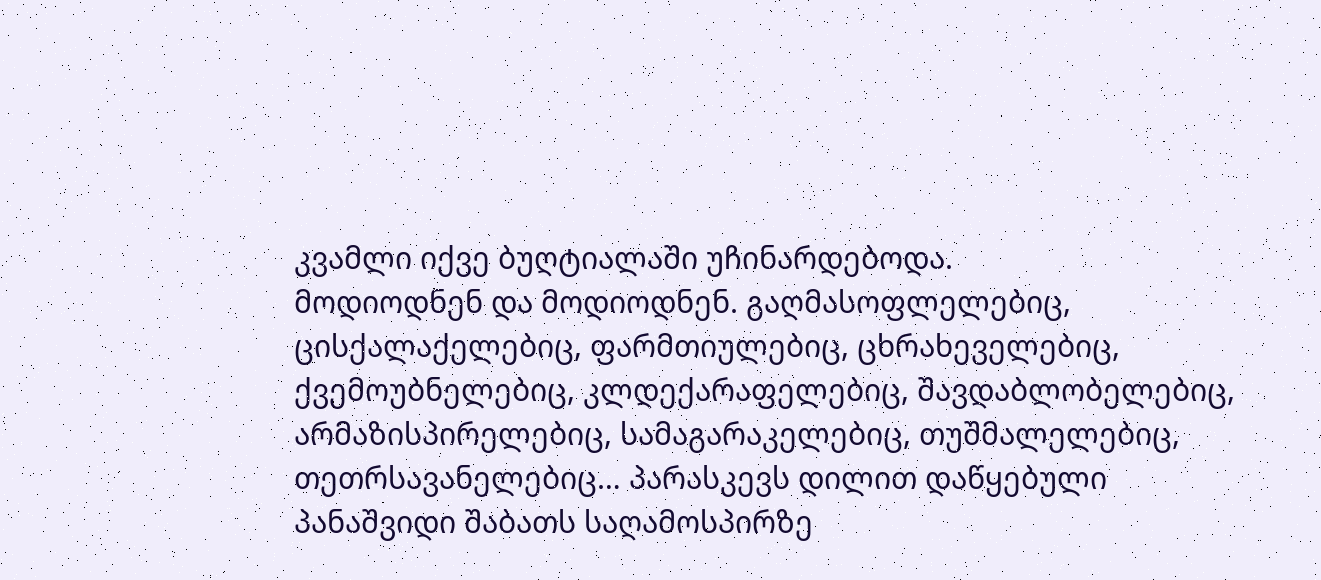კვამლი იქვე ბუღტიალაში უჩინარდებოდა.
მოდიოდნენ და მოდიოდნენ. გაღმასოფლელებიც, ცისქალაქელებიც, ფარმთიულებიც, ცხრახეველებიც, ქვემოუბნელებიც, კლდექარაფელებიც, შავდაბლობელებიც, არმაზისპირელებიც, სამაგარაკელებიც, თუშმალელებიც, თეთრსავანელებიც… პარასკევს დილით დაწყებული პანაშვიდი შაბათს საღამოსპირზე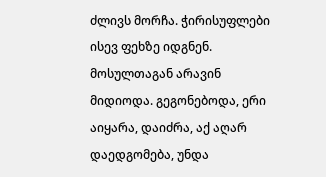ძლივს მორჩა. ჭირისუფლები ისევ ფეხზე იდგნენ. მოსულთაგან არავინ მიდიოდა. გეგონებოდა, ერი აიყარა, დაიძრა, აქ აღარ დაედგომება, უნდა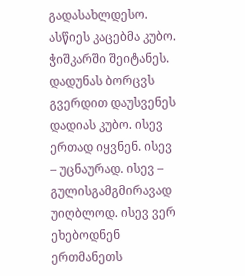გადასახლდესო.
ასწიეს კაცებმა კუბო. ჭიშკარში შეიტანეს. დადუნას ბორცვს გვერდით დაუსვენეს დადიას კუბო. ისევ ერთად იყვნენ. ისევ – უცნაურად. ისევ – გულისგამგმირავად უიღბლოდ. ისევ ვერ ეხებოდნენ ერთმანეთს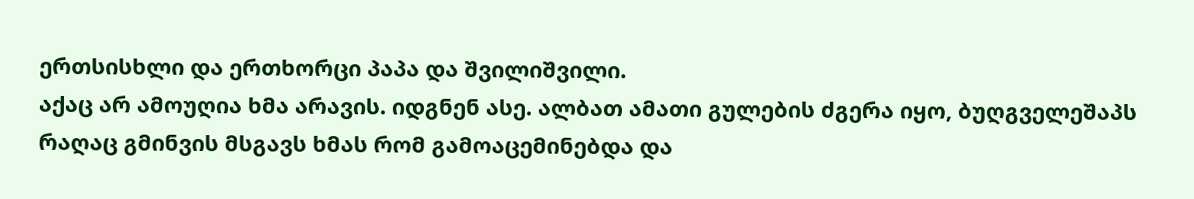ერთსისხლი და ერთხორცი პაპა და შვილიშვილი.
აქაც არ ამოუღია ხმა არავის. იდგნენ ასე. ალბათ ამათი გულების ძგერა იყო, ბუღგველეშაპს რაღაც გმინვის მსგავს ხმას რომ გამოაცემინებდა და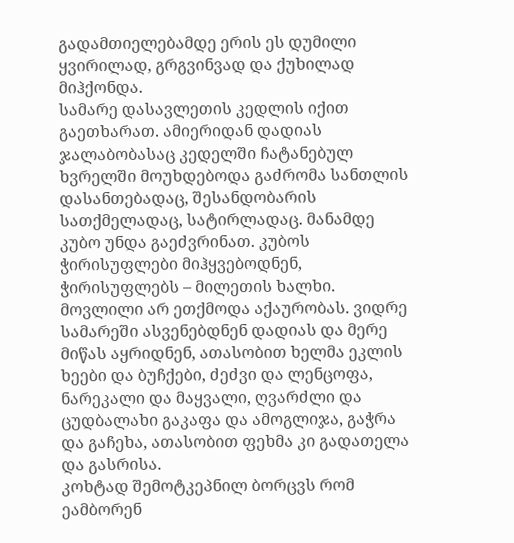გადამთიელებამდე ერის ეს დუმილი ყვირილად, გრგვინვად და ქუხილად მიჰქონდა.
სამარე დასავლეთის კედლის იქით გაეთხარათ. ამიერიდან დადიას ჯალაბობასაც კედელში ჩატანებულ ხვრელში მოუხდებოდა გაძრომა სანთლის დასანთებადაც, შესანდობარის სათქმელადაც, სატირლადაც. მანამდე კუბო უნდა გაეძვრინათ. კუბოს ჭირისუფლები მიჰყვებოდნენ, ჭირისუფლებს – მილეთის ხალხი.
მოვლილი არ ეთქმოდა აქაურობას. ვიდრე სამარეში ასვენებდნენ დადიას და მერე მიწას აყრიდნენ, ათასობით ხელმა ეკლის ხეები და ბუჩქები, ძეძვი და ლენცოფა, ნარეკალი და მაყვალი, ღვარძლი და ცუდბალახი გაკაფა და ამოგლიჯა, გაჭრა და გაჩეხა, ათასობით ფეხმა კი გადათელა და გასრისა.
კოხტად შემოტკეპნილ ბორცვს რომ ეამბორენ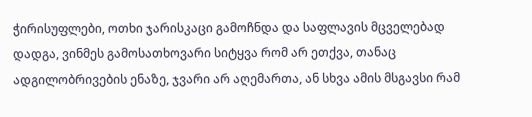ჭირისუფლები, ოთხი ჯარისკაცი გამოჩნდა და საფლავის მცველებად დადგა, ვინმეს გამოსათხოვარი სიტყვა რომ არ ეთქვა, თანაც ადგილობრივების ენაზე, ჯვარი არ აღემართა, ან სხვა ამის მსგავსი რამ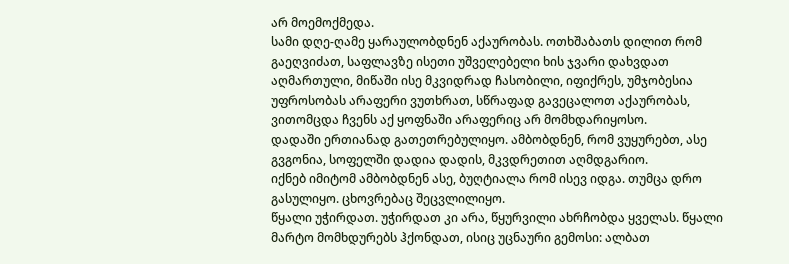არ მოემოქმედა.
სამი დღე-ღამე ყარაულობდნენ აქაურობას. ოთხშაბათს დილით რომ გაეღვიძათ, საფლავზე ისეთი უშველებელი ხის ჯვარი დახვდათ აღმართული, მიწაში ისე მკვიდრად ჩასობილი, იფიქრეს, უმჯობესია უფროსობას არაფერი ვუთხრათ, სწრაფად გავეცალოთ აქაურობას, ვითომცდა ჩვენს აქ ყოფნაში არაფერიც არ მომხდარიყოსო.
დადაში ერთიანად გათეთრებულიყო. ამბობდნენ, რომ ვუყურებთ, ასე გვგონია, სოფელში დადია დადის, მკვდრეთით აღმდგარიო.
იქნებ იმიტომ ამბობდნენ ასე, ბუღტიალა რომ ისევ იდგა. თუმცა დრო გასულიყო. ცხოვრებაც შეცვლილიყო.
წყალი უჭირდათ. უჭირდათ კი არა, წყურვილი ახრჩობდა ყველას. წყალი მარტო მომხდურებს ჰქონდათ, ისიც უცნაური გემოსი: ალბათ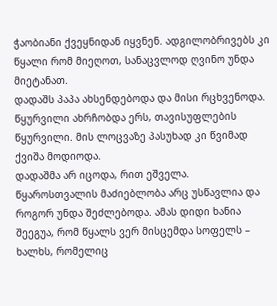ჭაობიანი ქვეყნიდან იყვნენ. ადგილობრივებს კი წყალი რომ მიეღოთ, სანაცვლოდ ღვინო უნდა მიეტანათ.
დადაშს პაპა ახსენდებოდა და მისი რცხვენოდა.
წყურვილი ახრჩობდა ერს, თავისუფლების წყურვილი. მის ლოცვაზე პასუხად კი წვიმად ქვიშა მოდიოდა.
დადაშმა არ იცოდა, რით ეშველა.
წყაროსთვალის მაძიებლობა არც უსწავლია და როგორ უნდა შეძლებოდა. ამას დიდი ხანია შეეგუა, რომ წყალს ვერ მისცემდა სოფელს – ხალხს, რომელიც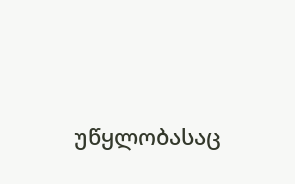უწყლობასაც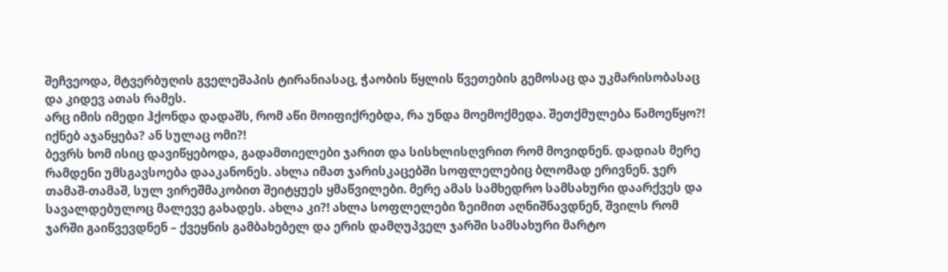შეჩვეოდა, მტვერბუღის გველეშაპის ტირანიასაც, ჭაობის წყლის წვეთების გემოსაც და უკმარისობასაც და კიდევ ათას რამეს.
არც იმის იმედი ჰქონდა დადაშს, რომ აწი მოიფიქრებდა, რა უნდა მოემოქმედა. შეთქმულება წამოეწყო?! იქნებ აჯანყება? ან სულაც ომი?!
ბევრს ხომ ისიც დავიწყებოდა, გადამთიელები ჯარით და სისხლისღვრით რომ მოვიდნენ. დადიას მერე რამდენი უმსგავსოება დააკანონეს. ახლა იმათ ჯარისკაცებში სოფლელებიც ბლომად ერივნენ. ჯერ თამაშ-თამაშ, სულ ვირეშმაკობით შეიტყუეს ყმაწვილები. მერე ამას სამხედრო სამსახური დაარქვეს და სავალდებულოც მალევე გახადეს. ახლა კი?! ახლა სოფლელები ზეიმით აღნიშნავდნენ, შვილს რომ ჯარში გაიწვევდნენ – ქვეყნის გამბახებელ და ერის დამღუპველ ჯარში სამსახური მარტო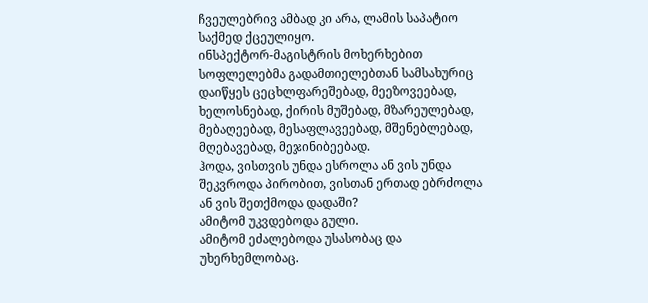ჩვეულებრივ ამბად კი არა, ლამის საპატიო საქმედ ქცეულიყო.
ინსპექტორ-მაგისტრის მოხერხებით სოფლელებმა გადამთიელებთან სამსახურიც დაიწყეს ცეცხლფარეშებად, მეეზოვეებად, ხელოსნებად, ქირის მუშებად, მზარეულებად, მებაღეებად, მესაფლავეებად, მშენებლებად, მღებავებად, მეჯინიბეებად.
ჰოდა, ვისთვის უნდა ესროლა ან ვის უნდა შეკვროდა პირობით, ვისთან ერთად ებრძოლა ან ვის შეთქმოდა დადაში?
ამიტომ უკვდებოდა გული.
ამიტომ ეძალებოდა უსასობაც და უხერხემლობაც.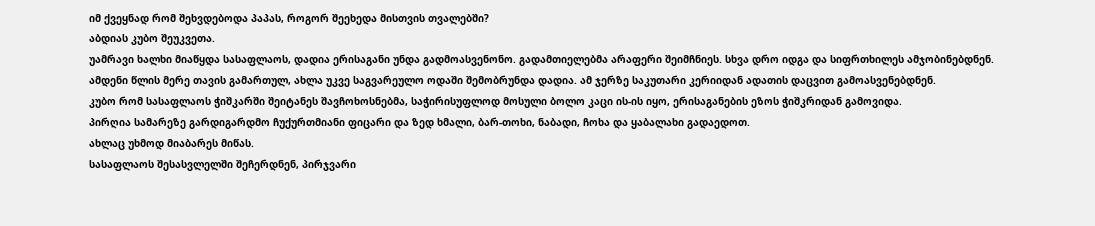იმ ქვეყნად რომ შეხვდებოდა პაპას, როგორ შეეხედა მისთვის თვალებში?
აბდიას კუბო შეუკვეთა.
უამრავი ხალხი მიაწყდა სასაფლაოს, დადია ერისაგანი უნდა გადმოასვენონო. გადამთიელებმა არაფერი შეიმჩნიეს. სხვა დრო იდგა და სიფრთხილეს ამჯობინებდნენ.
ამდენი წლის მერე თავის გამართულ, ახლა უკვე საგვარეულო ოდაში შემობრუნდა დადია. ამ ჯერზე საკუთარი კერიიდან ადათის დაცვით გამოასვენებდნენ.
კუბო რომ სასაფლაოს ჭიშკარში შეიტანეს შავჩოხოსნებმა, საჭირისუფლოდ მოსული ბოლო კაცი ის-ის იყო, ერისაგანების ეზოს ჭიშკრიდან გამოვიდა.
პირღია სამარეზე გარდიგარდმო ჩუქურთმიანი ფიცარი და ზედ ხმალი, ბარ-თოხი, ნაბადი, ჩოხა და ყაბალახი გადაედოთ.
ახლაც უხმოდ მიაბარეს მიწას.
სასაფლაოს შესასვლელში შეჩერდნენ, პირჯვარი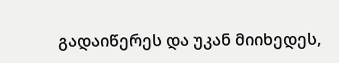გადაიწერეს და უკან მიიხედეს,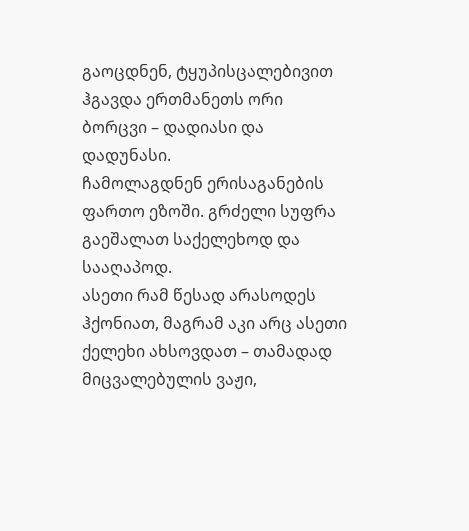გაოცდნენ, ტყუპისცალებივით ჰგავდა ერთმანეთს ორი ბორცვი – დადიასი და დადუნასი.
ჩამოლაგდნენ ერისაგანების ფართო ეზოში. გრძელი სუფრა გაეშალათ საქელეხოდ და სააღაპოდ.
ასეთი რამ წესად არასოდეს ჰქონიათ, მაგრამ აკი არც ასეთი ქელეხი ახსოვდათ – თამადად მიცვალებულის ვაჟი,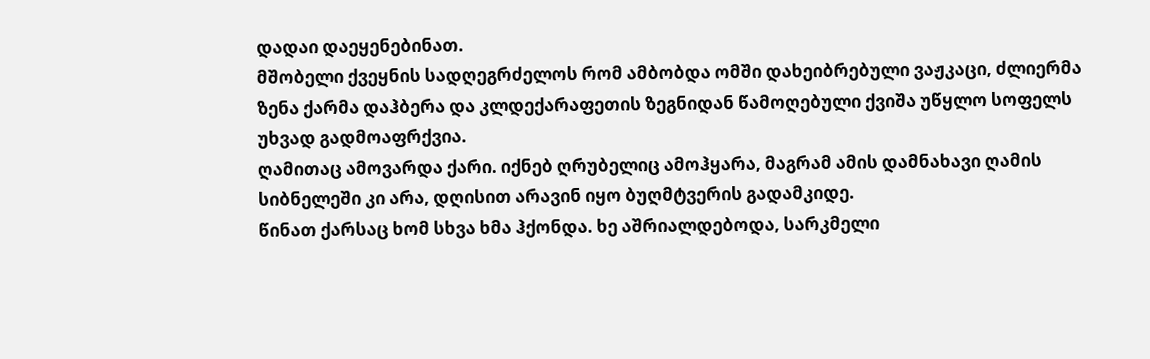დადაი დაეყენებინათ.
მშობელი ქვეყნის სადღეგრძელოს რომ ამბობდა ომში დახეიბრებული ვაჟკაცი, ძლიერმა ზენა ქარმა დაჰბერა და კლდექარაფეთის ზეგნიდან წამოღებული ქვიშა უწყლო სოფელს უხვად გადმოაფრქვია.
ღამითაც ამოვარდა ქარი. იქნებ ღრუბელიც ამოჰყარა, მაგრამ ამის დამნახავი ღამის სიბნელეში კი არა, დღისით არავინ იყო ბუღმტვერის გადამკიდე.
წინათ ქარსაც ხომ სხვა ხმა ჰქონდა. ხე აშრიალდებოდა, სარკმელი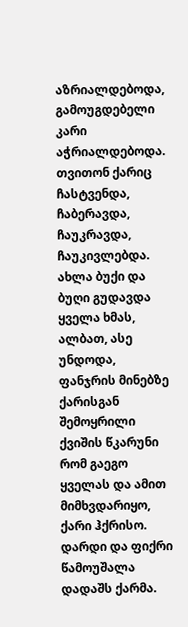აზრიალდებოდა, გამოუგდებელი კარი აჭრიალდებოდა. თვითონ ქარიც ჩასტვენდა, ჩაბერავდა, ჩაუკრავდა, ჩაუკივლებდა. ახლა ბუქი და ბუღი გუდავდა ყველა ხმას, ალბათ, ასე უნდოდა, ფანჯრის მინებზე ქარისგან შემოყრილი ქვიშის წკარუნი რომ გაეგო ყველას და ამით მიმხვდარიყო, ქარი ჰქრისო.
დარდი და ფიქრი წამოუშალა დადაშს ქარმა.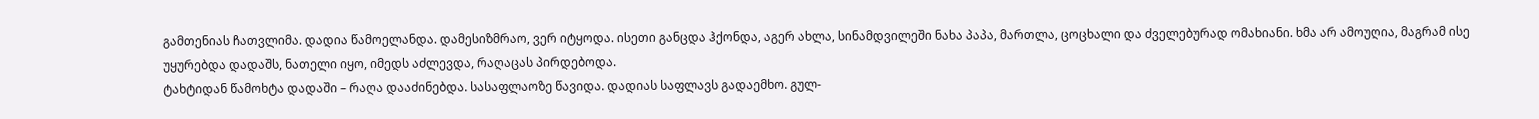გამთენიას ჩათვლიმა. დადია წამოელანდა. დამესიზმრაო, ვერ იტყოდა. ისეთი განცდა ჰქონდა, აგერ ახლა, სინამდვილეში ნახა პაპა, მართლა, ცოცხალი და ძველებურად ომახიანი. ხმა არ ამოუღია, მაგრამ ისე უყურებდა დადაშს, ნათელი იყო, იმედს აძლევდა, რაღაცას პირდებოდა.
ტახტიდან წამოხტა დადაში – რაღა დააძინებდა. სასაფლაოზე წავიდა. დადიას საფლავს გადაემხო. გულ-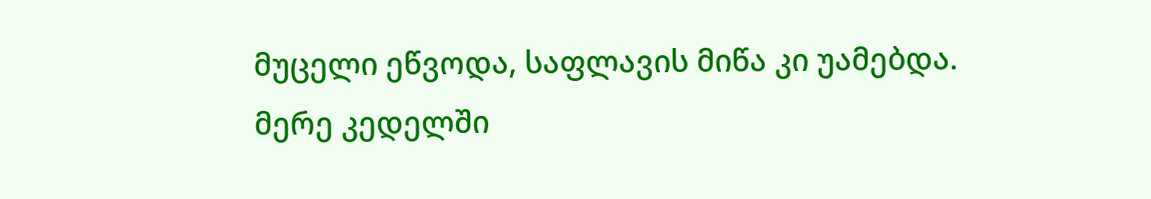მუცელი ეწვოდა, საფლავის მიწა კი უამებდა.
მერე კედელში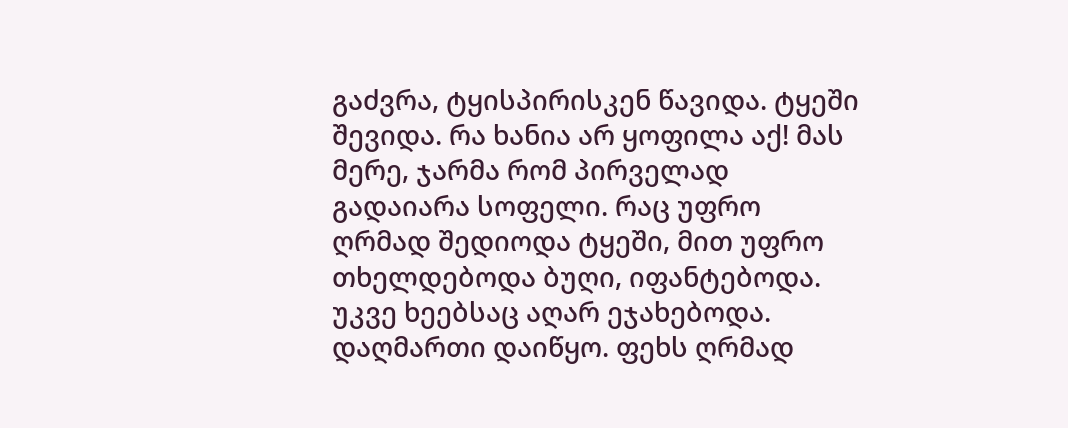გაძვრა, ტყისპირისკენ წავიდა. ტყეში შევიდა. რა ხანია არ ყოფილა აქ! მას მერე, ჯარმა რომ პირველად გადაიარა სოფელი. რაც უფრო ღრმად შედიოდა ტყეში, მით უფრო თხელდებოდა ბუღი, იფანტებოდა. უკვე ხეებსაც აღარ ეჯახებოდა. დაღმართი დაიწყო. ფეხს ღრმად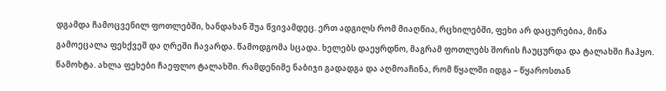დგამდა ჩამოცვენილ ფოთლებში, ხანდახან შუა წვივამდეც. ერთ ადგილს რომ მიაღწია, რცხილებში, ფეხი არ დაცურებია, მიწა გამოეცალა ფეხქვეშ და ღრეში ჩავარდა. წამოდგომა სცადა. ხელებს დაეყრდნო, მაგრამ ფოთლებს შორის ჩაუცურდა და ტალახში ჩაჰყო. წამოხტა. ახლა ფეხები ჩაეფლო ტალახში. რამდენიმე ნაბიჯი გადადგა და აღმოაჩინა, რომ წყალში იდგა – წყაროსთან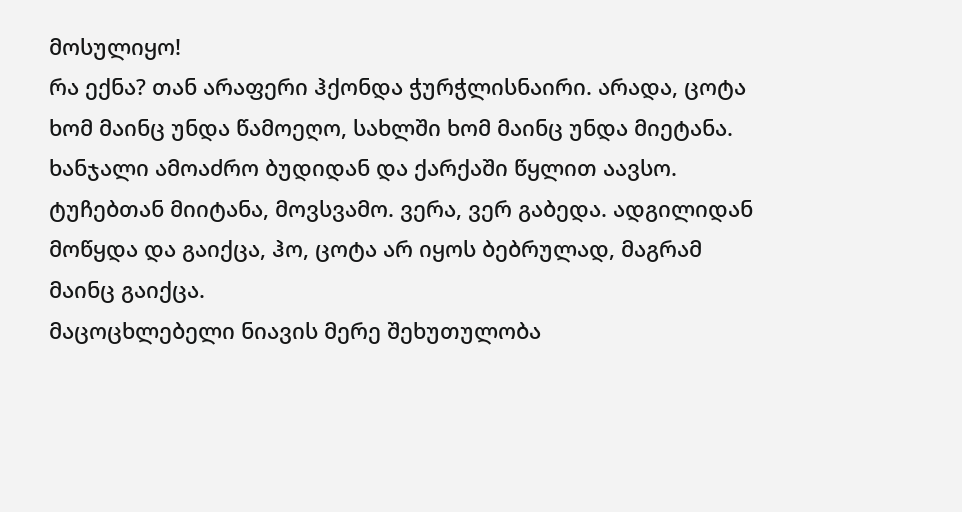მოსულიყო!
რა ექნა? თან არაფერი ჰქონდა ჭურჭლისნაირი. არადა, ცოტა ხომ მაინც უნდა წამოეღო, სახლში ხომ მაინც უნდა მიეტანა. ხანჯალი ამოაძრო ბუდიდან და ქარქაში წყლით აავსო. ტუჩებთან მიიტანა, მოვსვამო. ვერა, ვერ გაბედა. ადგილიდან მოწყდა და გაიქცა, ჰო, ცოტა არ იყოს ბებრულად, მაგრამ მაინც გაიქცა.
მაცოცხლებელი ნიავის მერე შეხუთულობა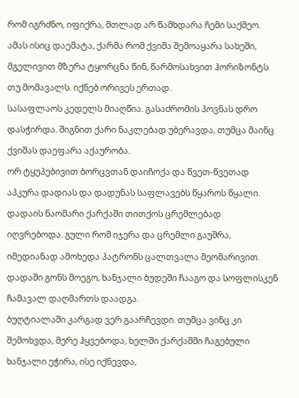რომ იგრძნო, იფიქრა, მთლად არ წამხდარა ჩემი საქმეო. ამას ისიც დაემატა, ქარმა რომ ქვიშა შემოაყარა სახეში, მგელივით მზერა ტყორცნა წინ, წარმოსახვით ჰორიზონტს თუ მომავალს. იქნებ ორივეს ერთად.
სასაფლაოს კედელს მიაღწია. გასაძრომის პოვნას დრო დასჭირდა. შიგნით ქარი ნაკლებად უბერავდა, თუმცა მაინც ქვიშას დაეფარა აქაურობა.
ორ ტყუპებივით ბორცვთან დაიჩოქა და წვეთ-წვეთად აპკურა დადიას და დადუნას საფლავებს წყაროს წყალი.
დადაის ნაომარი ქარქაში თითქოს ცრემლებად იღვრებოდა. გული რომ იჯერა და ცრემლი გაუშრა, იმედიანად ამოხედა პატრონს ცალთვალა მეომარივით. დადაში გონს მოეგო, ხანჯალი ბუდეში ჩააგო და სოფლისკენ ჩამავალ დაღმართს დაადგა.
ბუღტიალაში კარგად ვერ გაარჩევდი. თუმცა ვინც კი შემოხვდა, მერე ჰყვებოდა, ხელში ქარქაშში ჩაგებული ხანჯალი ეჭირა, ისე იქნევდა,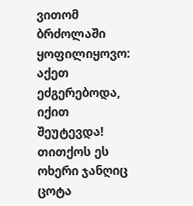ვითომ ბრძოლაში ყოფილიყოვო: აქეთ ეძგერებოდა, იქით შეუტევდა! თითქოს ეს ოხერი ჯანღიც ცოტა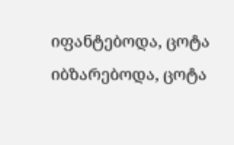იფანტებოდა, ცოტა იბზარებოდა, ცოტა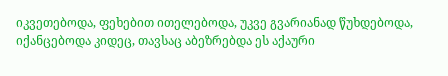იკვეთებოდა, ფეხებით ითელებოდა, უკვე გვარიანად წუხდებოდა, იქანცებოდა კიდეც, თავსაც აბეზრებდა ეს აქაური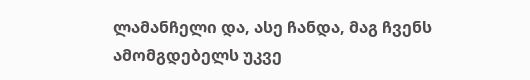ლამანჩელი და, ასე ჩანდა, მაგ ჩვენს ამომგდებელს უკვე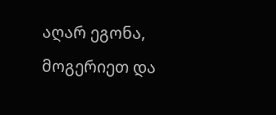აღარ ეგონა, მოგერიეთ და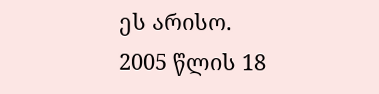ეს არისო.
2005 წლის 18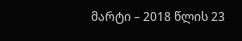მარტი – 2018 წლის 23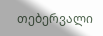თებერვალი